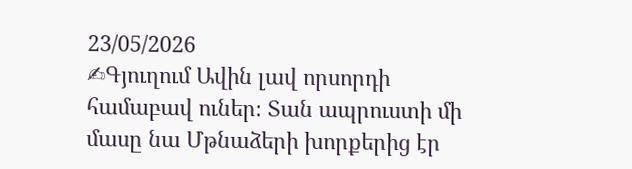23/05/2026
✍Գյուղում Ավին լավ որսորդի համաբավ ուներ։ Տան ապրուստի մի մասը նա Մթնաձերի խորքերից էր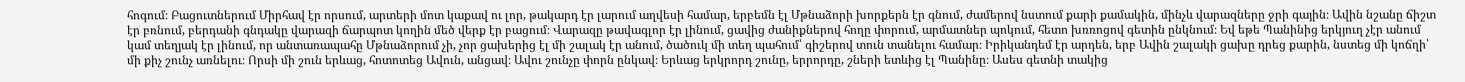հոգում։ Բացուտներում Միրհավ էր որսում, արտերի մոտ կաքավ ու լոր, թակարդ էր լարում աղվեսի համար, երբեմն էլ Մթնաձորի խորքերն էր գնում, ժամերով նստում քարի քամակին, մինչև վարազները ջրի գային։ Ավին նշանը ճիշտ էր բռնում, բերդանի գնդակը վարազի ճարպոտ կողին մեծ վերք էր բացում։ Վարազը թավագլոր էր լինում, ցավից ժանիքներով հողը փորում, արմատներ պոկում, հետո խռռոցով գետին ընկնում։ Եվ եթե Պանինից երկյուղ չէր անում կամ տեղյակ էր լինում, որ անտառապահը Մթնաձորում չի, չոր ցախերից էլ մի շալակ էր անում, ծածուկ մի տեղ պահում՝ գիշերով տուն տանելու համար։ Իրիկանդեմ էր արդեն, երբ Ավին շալակի ցախը դրեց քարին, նստեց մի կոճղի՝ մի քիչ շունչ առնելու։ Որսի մի շուն երևաց, հոտոտեց Ավուն, անցավ։ Ավու շունչը փորն ընկավ։ Երևաց երկրորդ շունը, երրորդը, շների ետևից էլ Պանինը։ Ասես գետնի տակից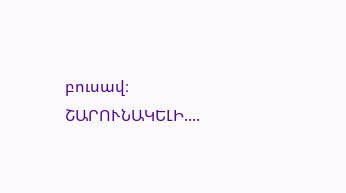բուսավ։
ՇԱՐՈՒՆԱԿԵԼԻ....